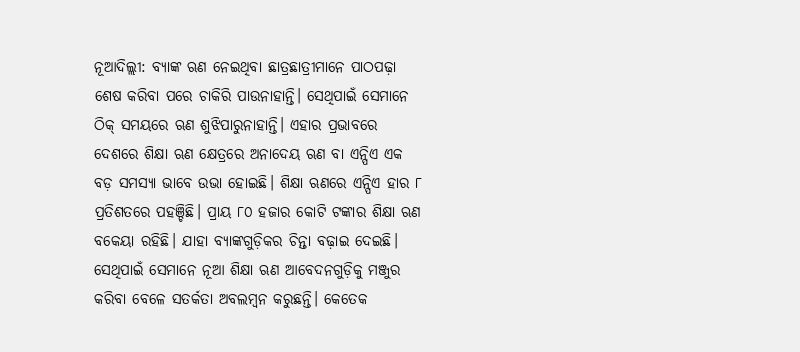ନୂଆଦିଲ୍ଲୀ: ବ୍ୟାଙ୍କ ଋଣ ନେଇଥିବା ଛାତ୍ରଛାତ୍ରୀମାନେ ପାଠପଢ଼ା ଶେଷ କରିବା ପରେ ଚାକିରି ପାଉନାହାନ୍ତି। ସେଥିପାଇଁ ସେମାନେ ଠିକ୍ ସମୟରେ ଋଣ ଶୁଝିପାରୁନାହାନ୍ତି। ଏହାର ପ୍ରଭାବରେ ଦେଶରେ ଶିକ୍ଷା ଋଣ କ୍ଷେତ୍ରରେ ଅନାଦେୟ ଋଣ ବା ଏନ୍ପିଏ ଏକ ବଡ଼ ସମସ୍ୟା ଭାବେ ଉଭା ହୋଇଛି। ଶିକ୍ଷା ଋଣରେ ଏନ୍ପିଏ ହାର ୮ ପ୍ରତିଶତରେ ପହଞ୍ଚିଛି। ପ୍ରାୟ ୮୦ ହଜାର କୋଟି ଟଙ୍କାର ଶିକ୍ଷା ଋଣ ବକେୟା ରହିଛି। ଯାହା ବ୍ୟାଙ୍କଗୁଡ଼ିକର ଚିନ୍ତା ବଢ଼ାଇ ଦେଇଛି। ସେଥିପାଇଁ ସେମାନେ ନୂଆ ଶିକ୍ଷା ଋଣ ଆବେଦନଗୁଡ଼ିକୁ ମଞ୍ଜୁର କରିବା ବେଳେ ସତର୍କତା ଅବଲମ୍ବନ କରୁଛନ୍ତି। କେତେକ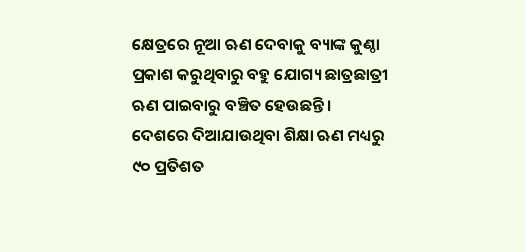କ୍ଷେତ୍ରରେ ନୂଆ ଋଣ ଦେବାକୁ ବ୍ୟାଙ୍କ କୁଣ୍ଠା ପ୍ରକାଶ କରୁଥିବାରୁ ବହୁ ଯୋଗ୍ୟ ଛାତ୍ରଛାତ୍ରୀ ଋଣ ପାଇବାରୁ ବଞ୍ଚିତ ହେଉଛନ୍ତି।
ଦେଶରେ ଦିଆଯାଉଥିବା ଶିକ୍ଷା ଋଣ ମଧ୍ୟରୁ ୯୦ ପ୍ରତିଶତ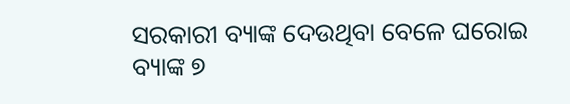ସରକାରୀ ବ୍ୟାଙ୍କ ଦେଉଥିବା ବେଳେ ଘରୋଇ ବ୍ୟାଙ୍କ ୭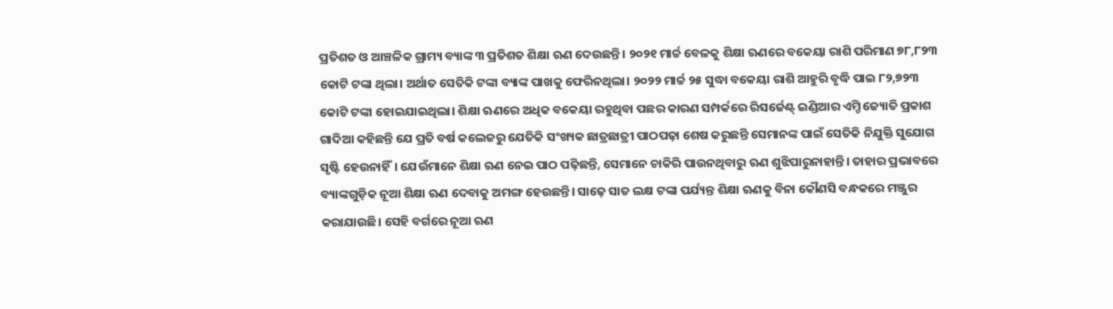ପ୍ରତିଶତ ଓ ଆଞ୍ଚଳିକ ଗ୍ରାମ୍ୟ ବ୍ୟାଙ୍କ ୩ ପ୍ରତିଶତ ଶିକ୍ଷା ଋଣ ଦେଉଛନ୍ତି। ୨୦୨୧ ମାର୍ଚ୍ଚ ବେଳକୁ ଶିକ୍ଷା ଋଣରେ ବକେୟା ରାଶି ପରିମାଣ ୭୮,୮୨୩ କୋଟି ଟଙ୍କା ଥିଲା। ଅର୍ଥାତ ସେତିକି ଟଙ୍କା ବ୍ୟାଙ୍କ ପାଖକୁ ଫେରିନଥିଲା। ୨୦୨୨ ମାର୍ଚ୍ଚ ୨୫ ସୁଦ୍ଧା ବକେୟା ରାଶି ଆହୁରି ବୃଦ୍ଧି ପାଇ ୮୨,୭୨୩ କୋଟି ଟଙ୍କା ହୋଇଯାଇଥିଲା। ଶିକ୍ଷା ଋଣରେ ଅଧିକ ବକେୟା ରହୁଥିବା ପଛର କାରଣ ସମ୍ପର୍କରେ ରିସର୍ଜେଣ୍ଟ୍ ଇଣ୍ଡିଆର ଏମ୍ଡି ଜ୍ୟୋତି ପ୍ରକାଶ ଗାଦିଆ କହିଛନ୍ତି ଯେ ପ୍ରତି ବର୍ଷ କଲେଜରୁ ଯେତିକି ସଂଖ୍ୟକ ଛାତ୍ରଛାତ୍ରୀ ପାଠପଢ଼ା ଶେଷ କରୁଛନ୍ତି ସେମାନଙ୍କ ପାଇଁ ସେତିକି ନିଯୁକ୍ତି ସୁଯୋଗ ସୃଷ୍ଟି ହେଉନାହିଁ। ଯେଉଁମାନେ ଶିକ୍ଷା ଋଣ ନେଇ ପାଠ ପଢ଼ିଛନ୍ତି, ସେମାନେ ଚାକିରି ପାଉନଥିବାରୁ ଋଣ ଶୁଝିପାରୁନାହାନ୍ତି। ତାହାର ପ୍ରଭାବରେ ବ୍ୟାଙ୍କଗୁଡ଼ିକ ନୂଆ ଶିକ୍ଷା ଋଣ ଦେବାକୁ ଅମଙ୍ଗ ହେଉଛନ୍ତି। ସାଢ଼େ ସାତ ଲକ୍ଷ ଟଙ୍କା ପର୍ଯ୍ୟନ୍ତ ଶିକ୍ଷା ଋଣକୁ ବିନା କୌଣସି ବନ୍ଧକରେ ମଞ୍ଜୁର କରାଯାଉଛି। ସେହି ବର୍ଗରେ ନୂଆ ଋଣ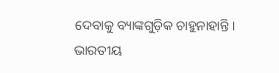ଦେବାକୁ ବ୍ୟାଙ୍କଗୁଡ଼ିକ ଚାହୁନାହାନ୍ତି।
ଭାରତୀୟ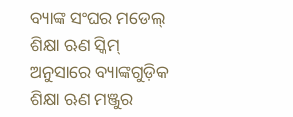ବ୍ୟାଙ୍କ ସଂଘର ମଡେଲ୍ ଶିକ୍ଷା ଋଣ ସ୍କିମ୍ ଅନୁସାରେ ବ୍ୟାଙ୍କଗୁଡ଼ିକ ଶିକ୍ଷା ଋଣ ମଞ୍ଜୁର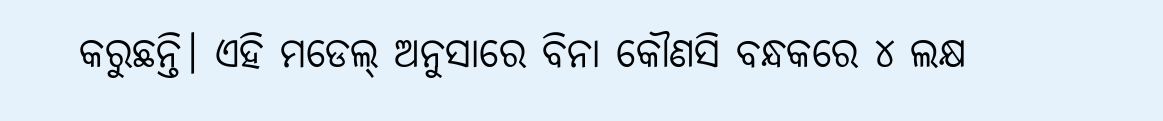କରୁଛନ୍ତି। ଏହି ମଡେଲ୍ ଅନୁସାରେ ବିନା କୌଣସି ବନ୍ଧକରେ ୪ ଲକ୍ଷ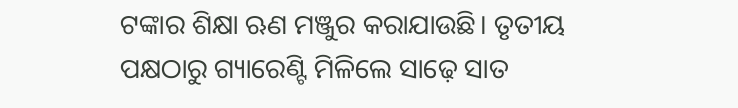ଟଙ୍କାର ଶିକ୍ଷା ଋଣ ମଞ୍ଜୁର କରାଯାଉଛି। ତୃତୀୟ ପକ୍ଷଠାରୁ ଗ୍ୟାରେଣ୍ଟି ମିଳିଲେ ସାଢ଼େ ସାତ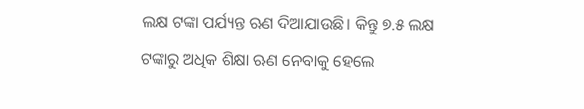ଲକ୍ଷ ଟଙ୍କା ପର୍ଯ୍ୟନ୍ତ ଋଣ ଦିଆଯାଉଛି। କିନ୍ତୁ ୭.୫ ଲକ୍ଷ ଟଙ୍କାରୁ ଅଧିକ ଶିକ୍ଷା ଋଣ ନେବାକୁ ହେଲେ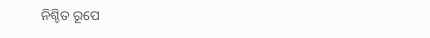ନିଶ୍ଚିତ ରୂପେ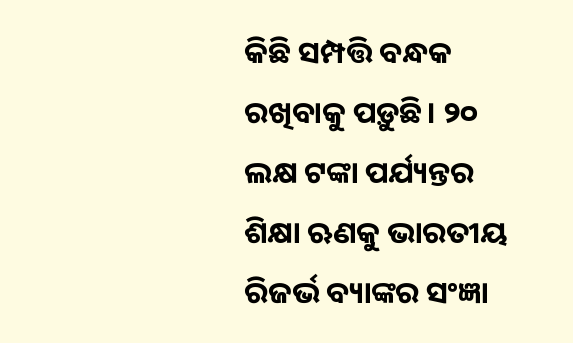କିଛି ସମ୍ପତ୍ତି ବନ୍ଧକ ରଖିବାକୁ ପଡ଼ୁଛି। ୨୦ ଲକ୍ଷ ଟଙ୍କା ପର୍ଯ୍ୟନ୍ତର ଶିକ୍ଷା ଋଣକୁ ଭାରତୀୟ ରିଜର୍ଭ ବ୍ୟାଙ୍କର ସଂଜ୍ଞା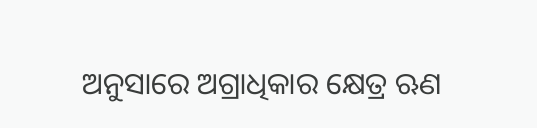ଅନୁସାରେ ଅଗ୍ରାଧିକାର କ୍ଷେତ୍ର ଋଣ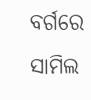ବର୍ଗରେ ସାମିଲ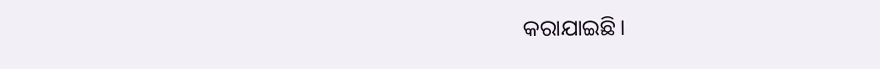କରାଯାଇଛି।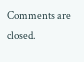Comments are closed.